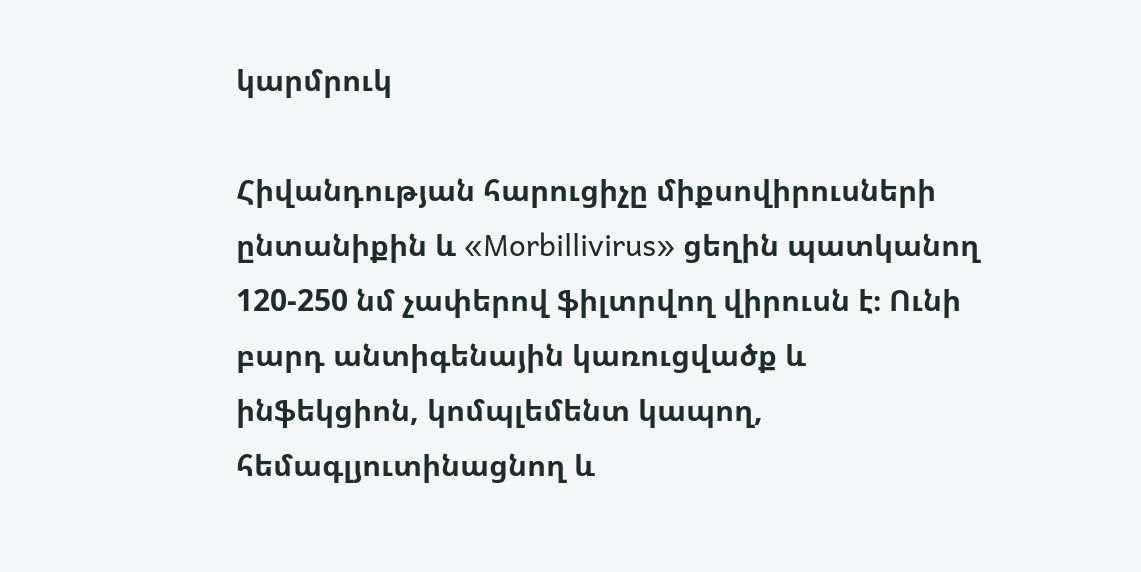կարմրուկ

Հիվանդության հարուցիչը միքսովիրուսների ընտանիքին և «Morbillivirus» ցեղին պատկանող 120-250 նմ չափերով ֆիլտրվող վիրուսն է։ Ունի բարդ անտիգենային կառուցվածք և ինֆեկցիոն, կոմպլեմենտ կապող, հեմագլյուտինացնող և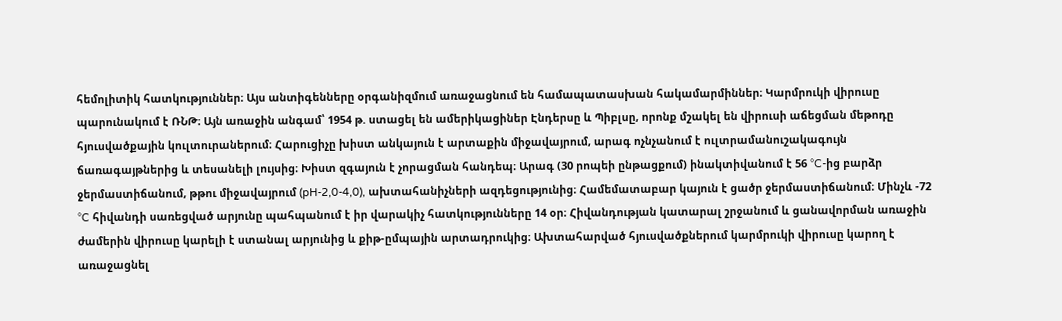հեմոլիտիկ հատկություններ։ Այս անտիգենները օրգանիզմում առաջացնում են համապատասխան հակամարմիններ։ Կարմրուկի վիրուսը պարունակում է ՌՆԹ։ Այն առաջին անգամ՝ 1954 թ. ստացել են ամերիկացիներ Էնդերսը և Պիբլսը, որոնք մշակել են վիրուսի աճեցման մեթոդը հյուսվածքային կուլտուրաներում։ Հարուցիչը խիստ անկայուն է արտաքին միջավայրում, արագ ոչնչանում է ուլտրամանուշակագույն ճառագայթներից և տեսանելի լույսից։ Խիստ զգայուն է չորացման հանդեպ։ Արագ (30 րոպեի ընթացքում) ինակտիվանում է 56 °C-ից բարձր ջերմաստիճանում, թթու միջավայրում (pH-2,0-4,0), ախտահանիչների ազդեցությունից։ Համեմատաբար կայուն է ցածր ջերմաստիճանում։ Մինչև -72 °C հիվանդի սառեցված արյունը պահպանում է իր վարակիչ հատկությունները 14 օր։ Հիվանդության կատարալ շրջանում և ցանավորման առաջին ժամերին վիրուսը կարելի է ստանալ արյունից և քիթ-ըմպային արտադրուկից։ Ախտահարված հյուսվածքներում կարմրուկի վիրուսը կարող է առաջացնել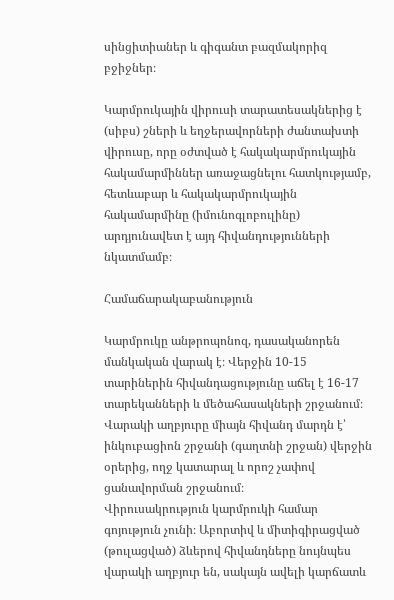սինցիտիաներ և գիգանտ բազմակորիզ բջիջներ։

Կարմրուկային վիրուսի տարատեսակներից է (սիբս) շների և եղջերավորների ժանտախտի վիրուսը, որը օժտված է հակակարմրուկային հակամարմիններ առաջացնելու հատկությամբ, հետևաբար և հակակարմրուկային հակամարմինը (իմունոգլոբուլինը) արդյունավետ է այդ հիվանդությունների նկատմամբ։

Համաճարակաբանություն

Կարմրուկը անթրոպոնոզ, դասականորեն մանկական վարակ է։ Վերջին 10-15 տարիներին հիվանդացությունը աճել է 16-17 տարեկանների և մեծահասակների շրջանում։ Վարակի աղբյուրը միայն հիվանդ մարդն է՝ ինկուբացիոն շրջանի (գաղտնի շրջան) վերջին օրերից, ողջ կատարալ և որոշ չափով ցանավորման շրջանում։
Վիրուսակրություն կարմրուկի համար գոյություն չունի։ Աբորտիվ և միտիգիրացված (թուլացված) ձևերով հիվանդները նույնպես վարակի աղբյուր են, սակայն ավելի կարճատև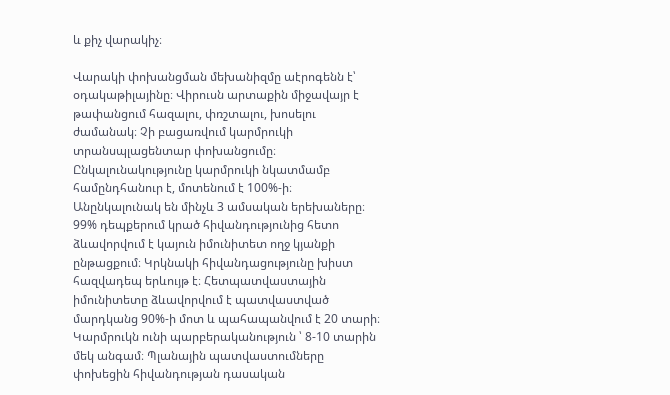և քիչ վարակիչ։

Վարակի փոխանցման մեխանիզմը աէրոգենն է՝ օդակաթիլայինը։ Վիրուսն արտաքին միջավայր է թափանցում հազալու, փռշտալու, խոսելու ժամանակ։ Չի բացառվում կարմրուկի տրանսպլացենտար փոխանցումը։ Ընկալունակությունը կարմրուկի նկատմամբ համընդհանուր է, մոտենում է 100%-ի։ Անընկալունակ են մինչև 3 ամսական երեխաները։ 99% դեպքերում կրած հիվանդությունից հետո ձևավորվում է կայուն իմունիտետ ողջ կյանքի ընթացքում։ Կրկնակի հիվանդացությունը խիստ հազվադեպ երևույթ է։ Հետպատվաստային իմունիտետը ձևավորվում է պատվաստված մարդկանց 90%-ի մոտ և պահապանվում է 20 տարի։
Կարմրուկն ունի պարբերականություն ՝ 8-10 տարին մեկ անգամ։ Պլանային պատվաստումները փոխեցին հիվանդության դասական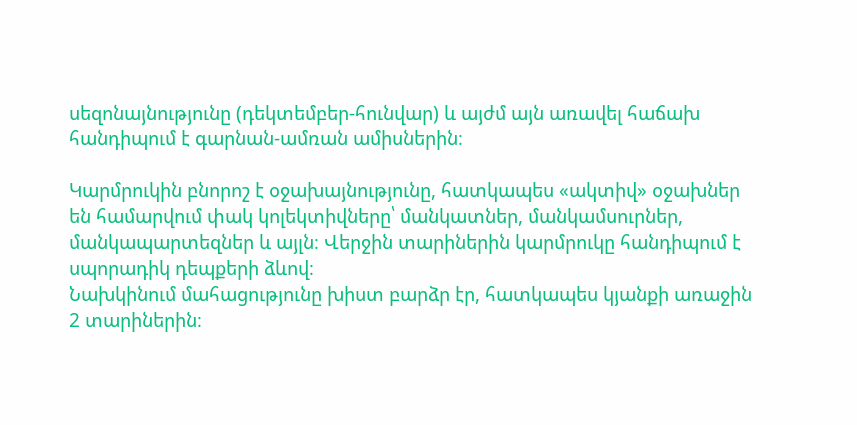սեզոնայնությունը (դեկտեմբեր-հունվար) և այժմ այն առավել հաճախ հանդիպում է գարնան-ամռան ամիսներին։

Կարմրուկին բնորոշ է օջախայնությունը, հատկապես «ակտիվ» օջախներ են համարվում փակ կոլեկտիվները՝ մանկատներ, մանկամսուրներ, մանկապարտեզներ և այլն։ Վերջին տարիներին կարմրուկը հանդիպում է սպորադիկ դեպքերի ձևով։
Նախկինում մահացությունը խիստ բարձր էր, հատկապես կյանքի առաջին 2 տարիներին։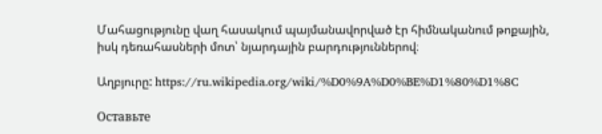Մահացությունը վաղ հասակում պայմանավորված էր հիմնականում թոքային, իսկ դեռահասների մոտ՝ նյարդային բարդություններով։

Աղբյուրը: https://ru.wikipedia.org/wiki/%D0%9A%D0%BE%D1%80%D1%8C

Оставьте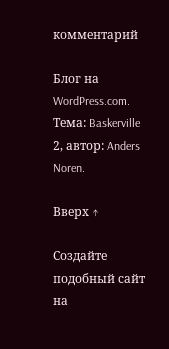комментарий

Блог на WordPress.com. Тема: Baskerville 2, автор: Anders Noren.

Вверх ↑

Создайте подобный сайт на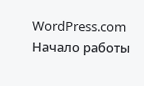WordPress.com
Начало работы